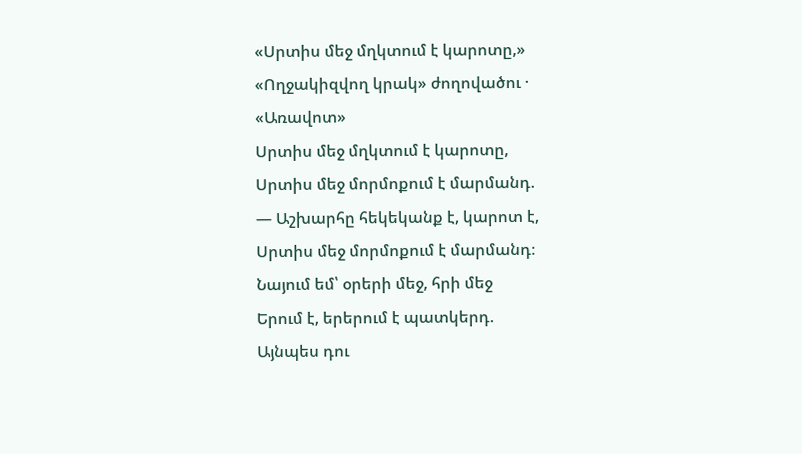«Սրտիս մեջ մղկտում է կարոտը,»
«Ողջակիզվող կրակ» ժողովածու · «Առավոտ»
Սրտիս մեջ մղկտում է կարոտը,
Սրտիս մեջ մորմոքում է մարմանդ.
— Աշխարհը հեկեկանք է, կարոտ է,
Սրտիս մեջ մորմոքում է մարմանդ։
Նայում եմ՝ օրերի մեջ, հրի մեջ
Երում է, երերում է պատկերդ.
Այնպես դու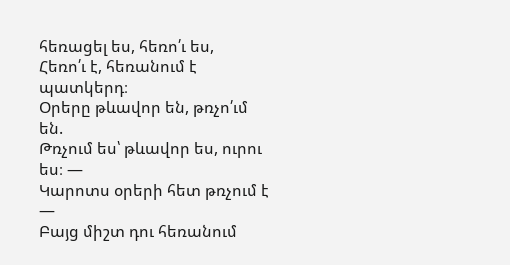հեռացել ես, հեռո՛ւ ես,
Հեռո՛ւ է, հեռանում է պատկերդ։
Օրերը թևավոր են, թռչո՛ւմ են.
Թռչում ես՝ թևավոր ես, ուրու ես։ —
Կարոտս օրերի հետ թռչում է —
Բայց միշտ դու հեռանում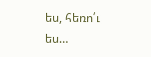ես, հեռո՛ւ ես…